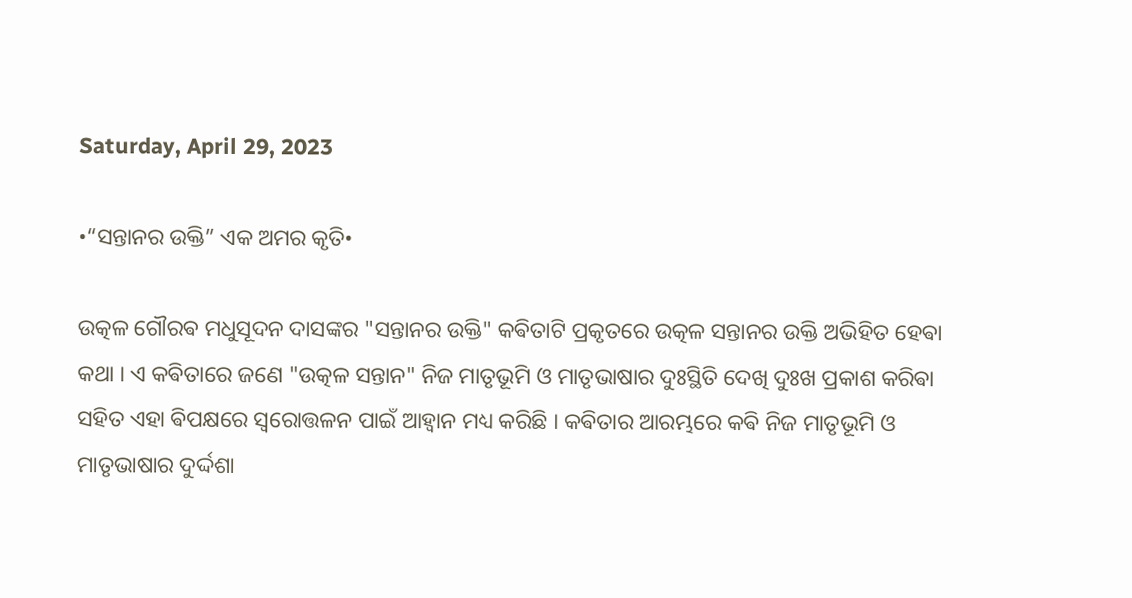Saturday, April 29, 2023

•“ସନ୍ତାନର ଉକ୍ତି” ଏକ ଅମର କୃତି•

ଉତ୍କଳ ଗୌରଵ ମଧୁସୂଦନ ଦାସଙ୍କର "ସନ୍ତାନର ଉକ୍ତି" କଵିତାଟି ପ୍ରକୃତରେ ଉତ୍କଳ ସନ୍ତାନର ଉକ୍ତି ଅଭିହିତ ହେଵା କଥା । ଏ କଵିତାରେ ଜଣେ "ଉତ୍କଳ ସନ୍ତାନ" ନିଜ ମାତୃଭୂମି ଓ ମାତୃଭାଷାର ଦୁଃସ୍ଥିତି ଦେଖି ଦୁଃଖ ପ୍ରକାଶ କରିଵା ସହିତ ଏହା ଵିପକ୍ଷରେ ସ୍ବରୋତ୍ତଳନ ପାଇଁ ଆହ୍ଵାନ ମଧ୍ୟ କରିଛି । କଵିତାର ଆରମ୍ଭରେ କଵି ନିଜ ମାତୃଭୂମି ଓ ମାତୃଭାଷାର ଦୁର୍ଦ୍ଦଶା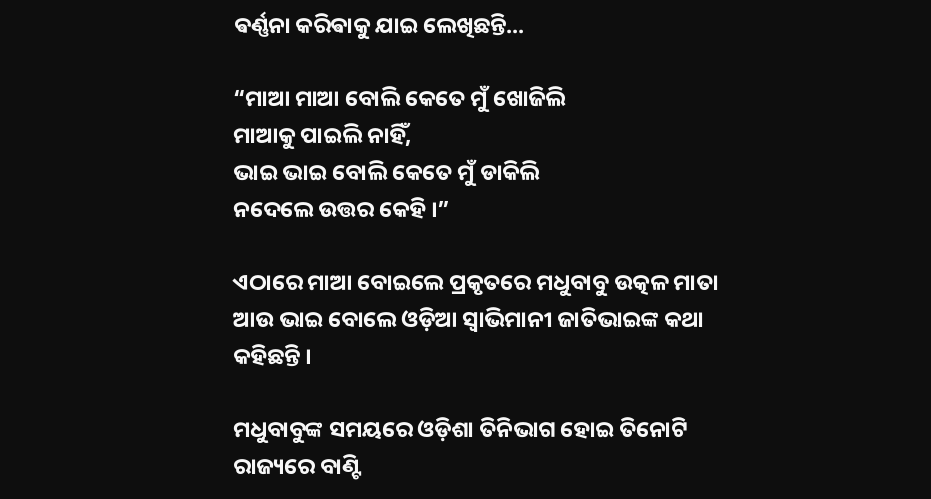ଵର୍ଣ୍ଣନା କରିଵାକୁ ଯାଇ ଲେଖିଛନ୍ତି...

“ମାଆ ମାଆ ବୋଲି କେତେ ମୁଁ ଖୋଜିଲି
ମାଆକୁ ପାଇଲି ନାହିଁ,
ଭାଇ ଭାଇ ବୋଲି କେତେ ମୁଁ ଡାକିଲି
ନଦେଲେ ଉତ୍ତର କେହି ।”

ଏଠାରେ ମାଆ ବୋଇଲେ ପ୍ରକୃତରେ ମଧୁବାବୁ ଉତ୍କଳ ମାତା ଆଉ ଭାଇ ବୋଲେ ଓଡ଼ିଆ ସ୍ଵାଭିମାନୀ ଜାତିଭାଇଙ୍କ କଥା କହିଛନ୍ତି ।‌

ମଧୁବାବୁଙ୍କ ସମୟରେ ଓଡ଼ିଶା ତିନିଭାଗ ହୋଇ ତିନୋଟି ରାଜ୍ୟରେ ବାଣ୍ଟି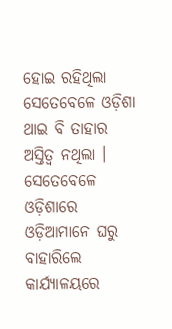ହୋଇ ରହିଥିଲା ସେତେବେଳେ ଓଡ଼ିଶା ଥାଇ ବି ତାହାର ଅସ୍ତିତ୍ବ ନଥିଲା । ସେତେବେଳେ ଓଡ଼ିଶାରେ ଓଡ଼ିଆମାନେ ଘରୁ ବାହାରିଲେ କାର୍ଯ୍ୟାଳୟରେ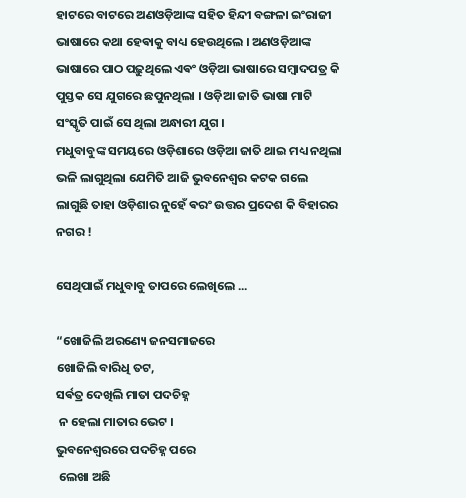ହାଟରେ ବାଟରେ ଅଣଓଡ଼ିଆଙ୍କ ସହିତ ହିନ୍ଦୀ ବଙ୍ଗଳା ଇଂରାଜୀ ଭାଷାରେ କଥା ହେଵାକୁ ବାଧ୍ୟ ହେଉଥିଲେ । ଅଣଓଡ଼ିଆଙ୍କ ଭାଷାରେ ପାଠ ପଢ଼ୁଥିଲେ ଏଵଂ ଓଡ଼ିଆ ଭାଷାରେ ସମ୍ବାଦପତ୍ର କି ପୁସ୍ତକ ସେ ଯୁଗରେ ଛପୁନଥିଲା । ଓଡ଼ିଆ ଜାତି ଭାଷା ମାଟି ସଂସ୍କୃତି ପାଇଁ ସେ ଥିଲା ଅନ୍ଧାରୀ ଯୁଗ ।
ମଧୁବାବୁଙ୍କ ସମୟରେ ଓଡ଼ିଶାରେ ଓଡ଼ିଆ ଜାତି ଥାଇ ମଧ୍ୟ ନଥିଲା ଭଳି ଲାଗୁଥିଲା ଯେମିତି ଆଜି ଭୁବନେଶ୍ୱର କଟକ ଗଲେ ଲାଗୁଛି ତାହା ଓଡ଼ିଶାର ନୁହେଁ ଵରଂ ଉତ୍ତର ପ୍ରଦେଶ କି ବିହାରର ନଗର !

ସେଥିପାଇଁ ମଧୁବାବୁ ତାପରେ ଲେଖିଲେ ...

“ଖୋଜିଲି ଅରଣ୍ୟେ ଜନସମାଜରେ
ଖୋଜିଲି ବାରିଧି ତଟ,
ସର୍ଵତ୍ର ଦେଖିଲି ମାତା ପଦଚିହ୍ନ
 ନ ହେଲା ମାତାର ଭେଟ ।
ଭୁବନେଶ୍ବରରେ ପଦଚିହ୍ନ ପରେ
 ଲେଖା ଅଛି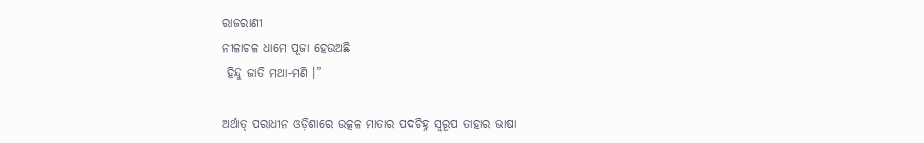ରାଜରାଣୀ
ନୀଳାଚଳ ଧାମେ ପୂଜା ହେଉଅଛି
 ହିନ୍ଦୁ ଜାତି ମଥା-ମଣି ।”

ଅର୍ଥାତ୍ ପରାଧୀନ ଓଡ଼ିଶାରେ ଉତ୍କଳ ମାତାର ପଦଚିହ୍ନ ସ୍ଵରୂପ ତାହାର ଭାଷା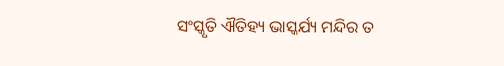ସଂସ୍କୃତି ଐତିହ୍ୟ ଭାସ୍କର୍ଯ୍ୟ ମନ୍ଦିର ତ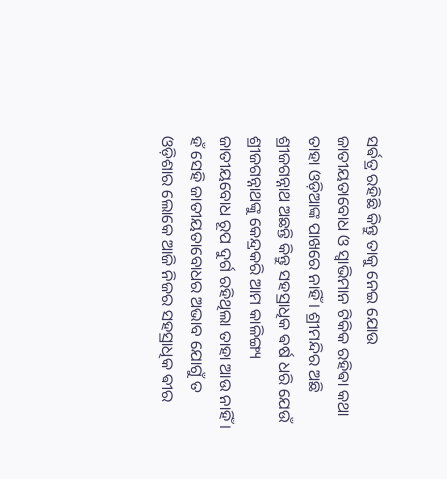ସର୍ଵତ୍ର ରହିଛି କିନ୍ତୁ ତାକୁ ନେଇ ଯୋଉ ଜାତୀୟତାବୋଧ ଓ ସ୍ଵାଭିମାନ ଟିକିକ ରହିଵା କଥା ତାହା ଓଡ଼ିଆଙ୍କ ପାଖରେ ନାହିଁ । ଶ୍ରୀମନ୍ଦିର ଅଛି ଶ୍ରୀଜଗନ୍ନାଥ ଅଛନ୍ତି କିନ୍ତୁ ସହସ୍ରାଧିକ ଵର୍ଷ ଧରି ଯେଉଁ ଶ୍ରୀଜଗନ୍ନାଥଙ୍କୁ କେନ୍ଦ୍ରକରି ଆମ କାଳିଙ୍ଗ୍ୟ ଜାତୀୟବୋଧ ରୂପ ଦୁର୍ଗ ରହିଥିଲା ତାହା ଆଉ ନାହିଁ ।
ହଁ ସେହି ଜାତୀୟତାବୋଧର ଅଭାବ ଯୋଗୁଁ ତ ଓଡ଼ିଶାର ଲୋକେ ଆଜି ନିଜର ସହସ୍ରାଧିକ ଵୀର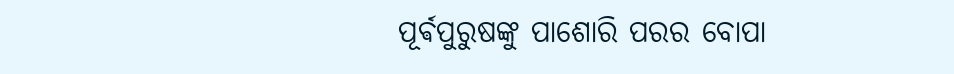ପୂର୍ଵପୁରୁଷଙ୍କୁ ପାଶୋରି ପରର ବୋପା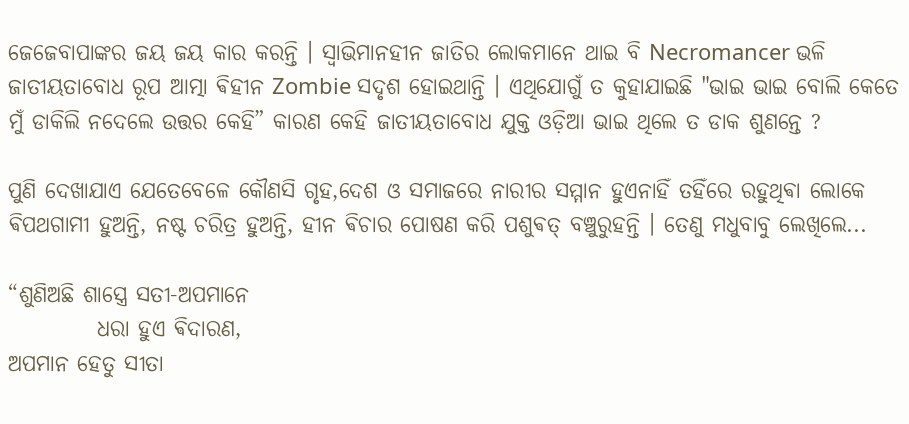ଜେଜେବାପାଙ୍କର ଜୟ ଜୟ କାର କରନ୍ତି ‌। ସ୍ଵାଭିମାନହୀନ ଜାତିର ଲୋକମାନେ ଥାଇ ବି Necromancer ଭଳି ଜାତୀୟତାବୋଧ ରୂପ ଆତ୍ମା ଵିହୀନ Zombie ସଦୃଶ ହୋଇଥାନ୍ତି । ଏଥିଯୋଗୁଁ ତ କୁହାଯାଇଛି "ଭାଇ ଭାଇ ବୋଲି କେତେ ମୁଁ ଡାକିଲି ନଦେଲେ ଉତ୍ତର କେହି” କାରଣ କେହି ଜାତୀୟତାବୋଧ ଯୁକ୍ତ ଓଡ଼ିଆ ଭାଇ ଥିଲେ ତ ଡାକ ଶୁଣନ୍ତେ ?

ପୁଣି ଦେଖାଯାଏ ଯେତେବେଳେ କୌଣସି ଗୃହ,ଦେଶ ଓ ସମାଜରେ ନାରୀର ସମ୍ମାନ ହୁଏନାହିଁ ତହିଁରେ ରହୁଥିଵା ଲୋକେ ଵିପଥଗାମୀ ହୁଅନ୍ତି, ନଷ୍ଟ ଚରିତ୍ର ହୁଅନ୍ତି, ହୀନ ଵିଚାର ପୋଷଣ କରି ପଶୁଵତ୍ ବଞ୍ଚୁରୁହନ୍ତି । ତେଣୁ ମଧୁବାବୁ ଲେଖିଲେ...

“ଶୁଣିଅଛି ଶାସ୍ତ୍ରେ ସତୀ-ଅପମାନେ
          ଧରା ହୁଏ ଵିଦାରଣ,
ଅପମାନ ହେତୁ ସୀତା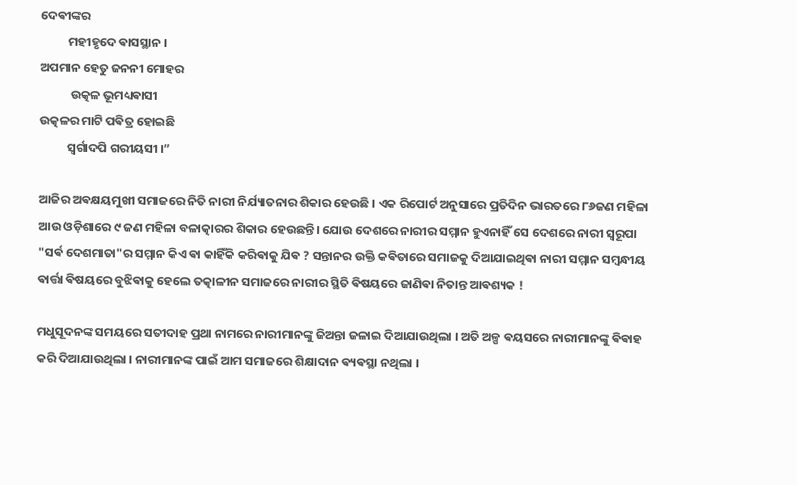ଦେଵୀଙ୍କର
          ମହୀହୃଦେ ଵାସସ୍ଥାନ ।
ଅପମାନ ହେତୁ ଜନନୀ ମୋହର
           ଉତ୍କଳ ଭୂମଧ୍ୟଵାସୀ
ଉତ୍କଳର ମାଟି ପଵିତ୍ର ହୋଇଛି
          ସ୍ବର୍ଗାଦପି ଗରୀୟସୀ ।”

ଆଜିର ଅଵକ୍ଷୟମୁଖୀ ସମାଜରେ ନିତି ନାରୀ ନିର୍ଯ୍ୟାତନାର ଶିକାର ହେଉଛି । ଏକ ରିପୋର୍ଟ ଅନୁସାରେ ପ୍ରତିଦିନ ଭାରତରେ ୮୬ଜଣ ମହିଳା ଆଉ ଓଡ଼ିଶାରେ ୯ ଜଣ ମହିଳା ବଳାତ୍କାରର ଶିକାର ହେଉଛନ୍ତି। ଯୋଉ ଦେଶରେ ନାରୀର ସମ୍ମାନ ହୁଏନାହିଁ ସେ ଦେଶରେ ନାରୀ ସ୍ଵରୂପା "ସର୍ଵ ଦେଶମାତା"ର ସମ୍ମାନ କିଏ ଵା କାହିଁକି କରିଵାକୁ ଯିଵ ? ସନ୍ତାନର ଉକ୍ତି କଵିତାରେ ସମାଜକୁ ଦିଆଯାଇଥିଵା ନାରୀ ସମ୍ମାନ ସମ୍ବନ୍ଧୀୟ ଵାର୍ତ୍ତା ଵିଷୟରେ ବୁଝିଵାକୁ ହେଲେ ତତ୍କାଳୀନ ସମାଜରେ ନାରୀର ସ୍ଥିତି ଵିଷୟରେ ଜାଣିଵା ନିତାନ୍ତ ଆଵଶ୍ୟକ !

ମଧୁସୂଦନଙ୍କ ସମୟରେ ସତୀଦାହ ପ୍ରଥା ନାମରେ ନାରୀମାନଙ୍କୁ ଜିଅନ୍ତା ଜଳାଇ ଦିଆଯାଉଥିଲା । ଅତି ଅଳ୍ପ ଵୟସରେ ନାରୀମାନଙ୍କୁ ଵିଵାହ କରି ଦିଆଯାଉଥିଲା । ନାରୀମାନଙ୍କ ପାଇଁ ଆମ ସମାଜରେ ଶିକ୍ଷାଦାନ ଵ୍ୟଵସ୍ଥା ନଥିଲା ।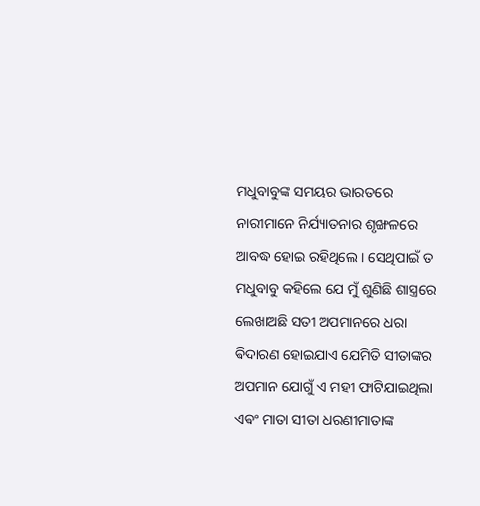ମଧୁବାବୁଙ୍କ ସମୟର ଭାରତରେ ନାରୀମାନେ ନିର୍ଯ୍ୟାତନାର ଶୃଙ୍ଖଳରେ ଆବଦ୍ଧ ହୋଇ ରହିଥିଲେ । ସେଥିପାଇଁ ତ ମଧୁବାବୁ କହିଲେ ଯେ ମୁଁ ଶୁଣିଛି ଶାସ୍ତ୍ରରେ ଲେଖାଅଛି ସତୀ ଅପମାନରେ ଧରା ଵିଦାରଣ ହୋଇଯାଏ ଯେମିତି ସୀତାଙ୍କର ଅପମାନ ଯୋଗୁଁ ଏ ମହୀ ଫାଟିଯାଇଥିଲା ଏଵଂ ମାତା ସୀତା ଧରଣୀମାତାଙ୍କ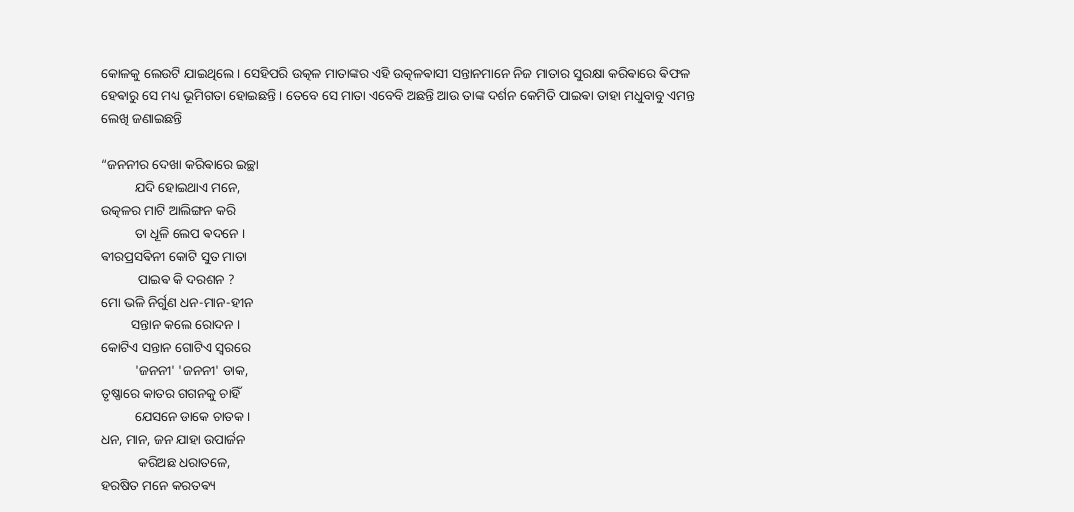କୋଳକୁ ଲେଉଟି ଯାଇଥିଲେ । ସେହିପରି ଉତ୍କଳ ମାତାଙ୍କର ଏହି ଉତ୍କଳଵାସୀ ସନ୍ତାନମାନେ ନିଜ ମାତାର ସୁରକ୍ଷା କରିଵାରେ ଵିଫଳ ହେଵାରୁ ସେ ମଧ୍ୟ ଭୂମିଗତା ହୋଇଛନ୍ତି । ତେବେ ସେ ମାତା ଏବେବି ଅଛନ୍ତି ଆଉ ତାଙ୍କ ଦର୍ଶନ କେମିତି ପାଇଵା ତାହା ମଧୁବାବୁ ଏମନ୍ତ ଲେଖି ଜଣାଇଛନ୍ତି

“ଜନନୀର ଦେଖା କରିଵାରେ ଇଚ୍ଛା
          ଯଦି ହୋଇଥାଏ ମନେ,
ଉତ୍କଳର ମାଟି ଆଲିଙ୍ଗନ କରି
          ତା ଧୂଳି ଲେପ ଵଦନେ ।
ଵୀରପ୍ରସଵିନୀ କୋଟି ସୁତ ମାତା
           ପାଇଵ କି ଦରଶନ ?
ମୋ ଭଳି ନିର୍ଗୁଣ ଧନ-ମାନ-ହୀନ
         ସନ୍ତାନ କଲେ ରୋଦନ ।
କୋଟିଏ ସନ୍ତାନ ଗୋଟିଏ ସ୍ବରରେ
          'ଜନନୀ' 'ଜନନୀ' ଡାକ,
ତୃଷ୍ଣାରେ କାତର ଗଗନକୁ ଚାହିଁ
          ଯେସନେ ଡାକେ ଚାତକ ।
ଧନ, ମାନ, ଜନ ଯାହା ଉପାର୍ଜନ
           କରିଅଛ ଧରାତଳେ,
ହରଷିତ ମନେ କରତଵ୍ୟ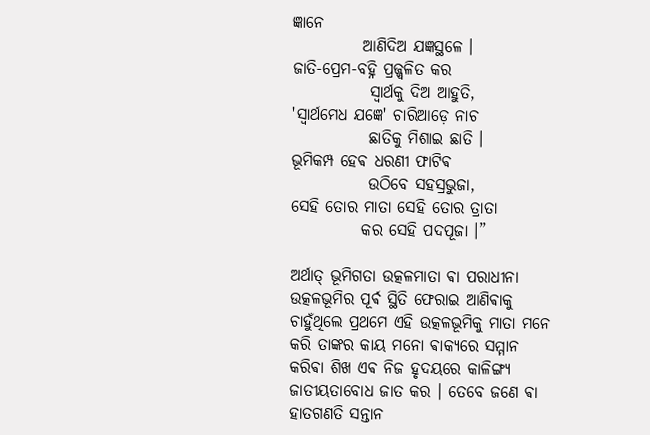ଜ୍ଞାନେ
           ଆଣିଦିଅ ଯଜ୍ଞସ୍ଥଳେ ।
ଜାତି-ପ୍ରେମ-ବହ୍ନି ପ୍ରଜ୍ଜ୍ବଳିତ କର
            ସ୍ବାର୍ଥକୁ ଦିଅ ଆହୁତି,
'ସ୍ବାର୍ଥମେଧ ଯଜ୍ଞେ' ଚାରିଆଡ଼େ ନାଚ
            ଛାତିକୁ ମିଶାଇ ଛାତି ।
ଭୂମିକମ୍ପ ହେଵ ଧରଣୀ ଫାଟିଵ
            ଉଠିବେ ସହସ୍ରଭୁଜା,
ସେହି ତୋର ମାତା ସେହି ତୋର ତ୍ରାତା
           କର ସେହି ପଦପୂଜା ।”

ଅର୍ଥାତ୍ ଭୂମିଗତା ଉତ୍କଳମାତା ଵା ପରାଧୀନା ଉତ୍କଳଭୂମିର ପୂର୍ଵ ସ୍ଥିତି ଫେରାଇ ଆଣିଵାକୁ ଚାହୁଁଥିଲେ ପ୍ରଥମେ ଏହି ଉତ୍କଳଭୂମିକୁ ମାତା ମନେ କରି ତାଙ୍କର କାୟ ମନୋ ଵାକ୍ଯରେ ସମ୍ମାନ କରିଵା ଶିଖ ଏଵ ନିଜ ହୃଦୟରେ କାଳିଙ୍ଗ୍ୟ ଜାତୀୟତାବୋଧ ଜାତ କର । ତେବେ ଜଣେ ଵା ହାତଗଣତି ସନ୍ତାନ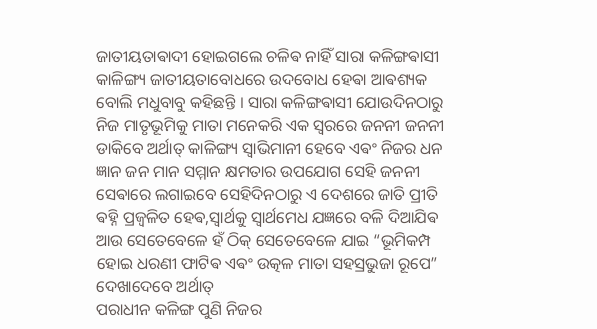ଜାତୀୟତାଵାଦୀ ହୋଇଗଲେ ଚଳିଵ ନାହିଁ ସାରା କଳିଙ୍ଗଵାସୀ କାଳିଙ୍ଗ୍ୟ ଜାତୀୟତାବୋଧରେ ଉଦବୋଧ ହେଵା ଆଵଶ୍ୟକ ବୋଲି ମଧୁବାବୁ କହିଛନ୍ତି । ସାରା କଳିଙ୍ଗଵାସୀ ଯୋଉଦିନଠାରୁ ନିଜ ମାତୃଭୂମିକୁ ମାତା ମନେକରି ଏକ ସ୍ଵରରେ ଜନନୀ ଜନନୀ ଡାକିବେ ଅର୍ଥାତ୍ କାଳିଙ୍ଗ୍ୟ ସ୍ବାଭିମାନୀ ହେବେ ଏଵଂ ନିଜର ଧନ ଜ୍ଞାନ ଜନ ମାନ ସମ୍ମାନ କ୍ଷମତାର ଉପଯୋଗ ସେହି ଜନନୀ ସେଵାରେ ଲଗାଇବେ ସେହିଦିନଠାରୁ ଏ ଦେଶରେ ଜାତି ପ୍ରୀତି ଵହ୍ନି ପ୍ରଜ୍ଵଳିତ ହେଵ,ସ୍ଵାର୍ଥକୁ ସ୍ଵାର୍ଥମେଧ ଯଜ୍ଞରେ ବଳି ଦିଆଯିଵ ଆଉ ସେତେବେଳେ ହଁ ଠିକ୍ ସେତେବେଳେ ଯାଇ “ଭୂମିକମ୍ପ ହୋଇ ଧରଣୀ ଫାଟିଵ ଏଵଂ ଉତ୍କଳ ମାତା ସହସ୍ରଭୁଜା ରୂପେ” ଦେଖାଦେବେ ଅର୍ଥାତ୍
ପରାଧୀନ କଳିଙ୍ଗ ପୁଣି ନିଜର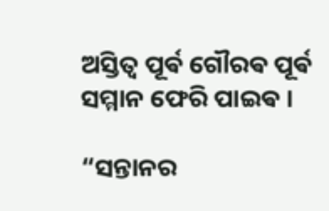ଅସ୍ତିତ୍ବ ପୂର୍ଵ ଗୌରଵ ପୂର୍ଵ ସମ୍ମାନ ଫେରି ପାଇଵ ।

“ସନ୍ତାନର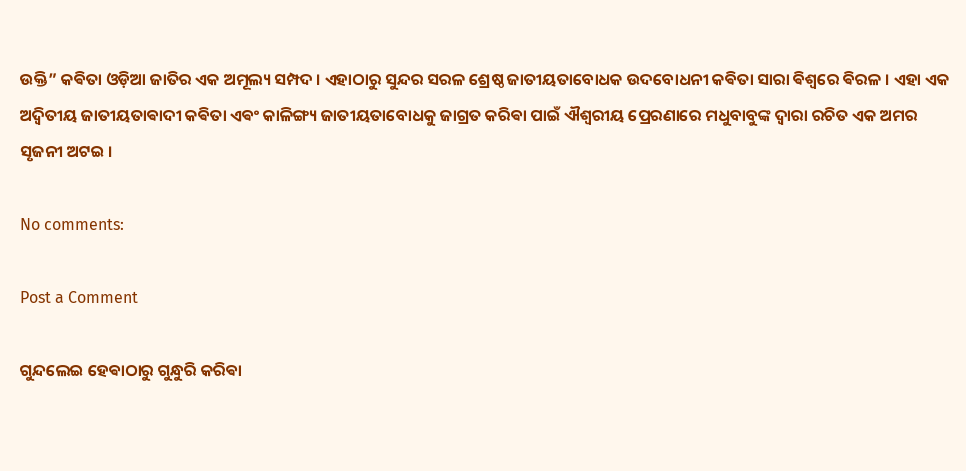ଉକ୍ତି” କଵିତା ଓଡ଼ିଆ ଜାତିର ଏକ ଅମୂଲ୍ୟ ସମ୍ପଦ । ଏହାଠାରୁ ସୁନ୍ଦର ସରଳ ଶ୍ରେଷ୍ଠ ଜାତୀୟତାବୋଧକ ଉଦବୋଧନୀ କଵିତା ସାରା ଵିଶ୍ଵରେ ଵିରଳ । ଏହା ଏକ ଅଦ୍ୱିତୀୟ ଜାତୀୟତାଵାଦୀ କଵିତା ଏଵଂ କାଳିଙ୍ଗ୍ୟ ଜାତୀୟତାବୋଧକୁ ଜାଗ୍ରତ କରିଵା ପାଇଁ ଐଶ୍ଵରୀୟ ପ୍ରେରଣାରେ ମଧୁବାବୁଙ୍କ ଦ୍ଵାରା ରଚିତ ଏକ ଅମର ସୃଜନୀ ଅଟଇ ‌।

No comments:

Post a Comment

ଗୁନ୍ଦଲେଇ ହେଵାଠାରୁ ଗୁନ୍ଧୁରି କରିଵା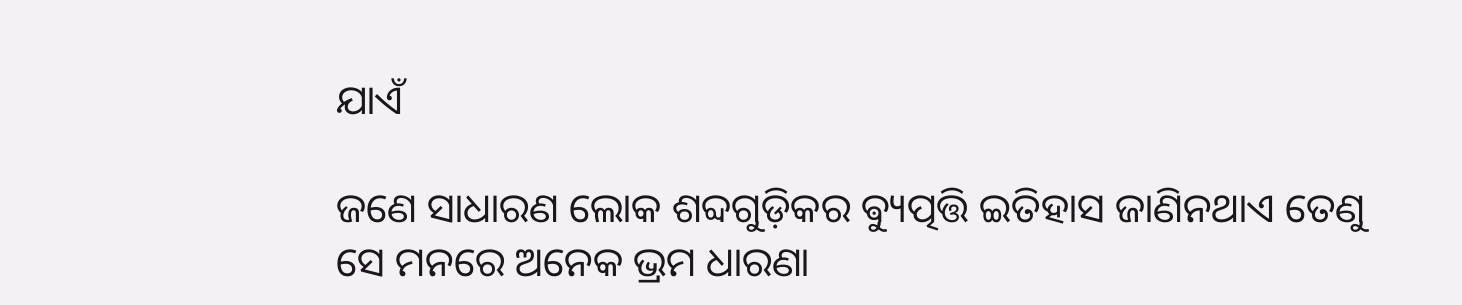ଯାଏଁ

ଜଣେ ସାଧାରଣ ଲୋକ ଶବ୍ଦଗୁଡ଼ିକର ଵ୍ୟୁତ୍ପତ୍ତି ଇତିହାସ ଜାଣିନଥାଏ ତେଣୁ ସେ ମନରେ ଅନେକ ଭ୍ରମ ଧାରଣା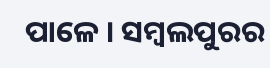ପାଳେ । ସମ୍ବଲପୁରର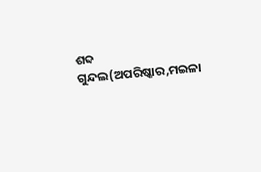ଶବ୍ଦ ଗୁନ୍ଦଲ(ଅପରିଷ୍କାର,ମଇଳା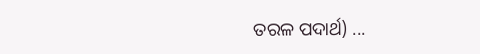ତରଳ ପଦାର୍ଥ) ...